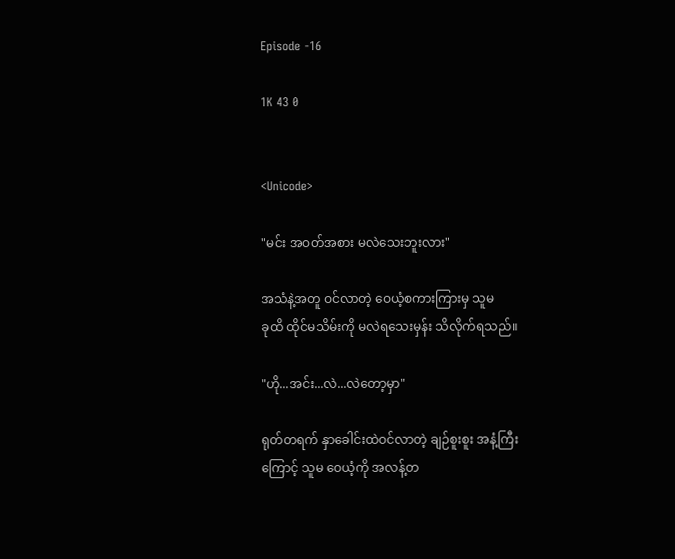Episode -16

1K 43 0


<Unicode>

"မင်း အဝတ်အစား မလဲသေးဘူးလား"

အသံနဲ့အတူ ဝင်လာတဲ့ ဝေယံ့စကားကြားမှ သူမ
ခုထိ ထိုင်မသိမ်းကို မလဲရသေးမှန်း သိလိုက်ရသည်။

"ဟို...အင်း...လဲ...လဲတော့မှာ"

ရုတ်တရက် နှာခေါင်းထဲဝင်လာတဲ့ ချဉ်စူးစူး အနံ့ကြီး
ကြောင့် သူမ ဝေယံ့ကို အလန့်တ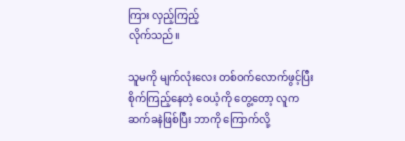ကြား လှည့်ကြည့်
လိုက်သည်။

သူမကို မျက်လုံးလေး တစ်ဝက်လောက်ဖွင့်ပြီး
စိုက်ကြည့်နေတဲ့ ဝေယံ့ကို တွေ့တော့ လူက
ဆက်ခနဲဖြစ်ပြီး ဘာကို ကြောက်လို့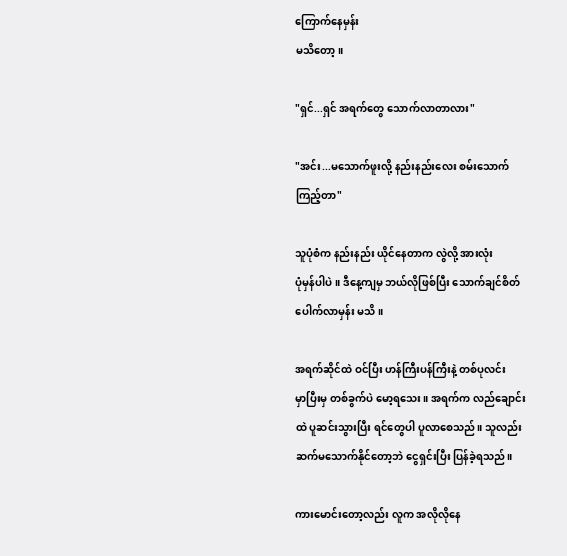ကြောက်နေမှန်း
မသိတော့။

"ရှင်...ရှင် အရက်တွေ သောက်လာတာလား"

"အင်း...မသောက်ဖူးလို့ နည်းနည်းလေး စမ်းသောက်
ကြည့်တာ"

သူပုံစံက နည်းနည်း ယိုင်နေတာက လွဲလို့ အားလုံး
ပုံမှန်ပါပဲ။ ဒီနေ့ကျမှ ဘယ်လိုဖြစ်ပြီး သောက်ချင်စိတ်
ပေါက်လာမှန်း မသိ။

အရက်ဆိုင်ထဲ ဝင်ပြီး ဟန်ကြီးပန်ကြီးနဲ့ တစ်ပုလင်း
မှာပြီးမှ တစ်ခွက်ပဲ မော့ရသေး။ အရက်က လည်ချောင်း
ထဲ ပူဆင်းသွားပြီး ရင်တွေပါ ပူလာစေသည်။ သူလည်း
ဆက်မသောက်နိုင်တော့ဘဲ ငွေရှင်းပြီး ပြန်ခဲ့ရသည်။

ကားမောင်းတော့လည်း လူက အလိုလိုနေ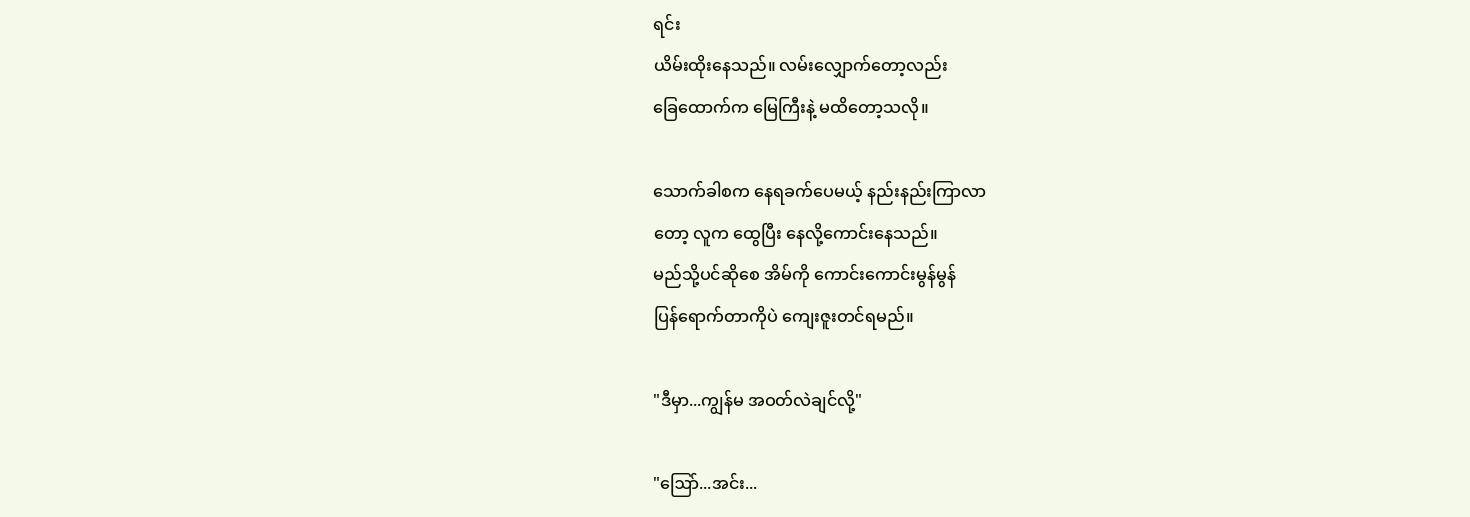ရင်း
ယိမ်းထိုးနေသည်။ လမ်းလျှောက်တော့လည်း
ခြေထောက်က မြေကြီးနဲ့ မထိတော့သလို။

သောက်ခါစက နေရခက်ပေမယ့် နည်းနည်းကြာလာ
တော့ လူက ထွေပြီး နေလို့ကောင်းနေသည်။
မည်သို့ပင်ဆိုစေ အိမ်ကို ကောင်းကောင်းမွန်မွန်
ပြန်ရောက်တာကိုပဲ ကျေးဇူးတင်ရမည်။

"ဒီမှာ...ကျွန်မ အဝတ်လဲချင်လို့"

"ဩော်...အင်း...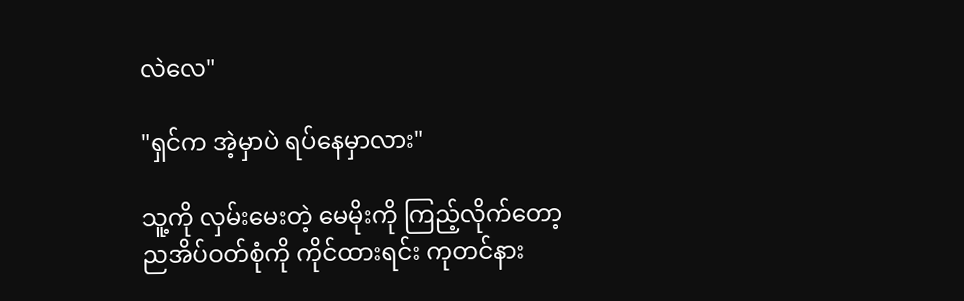လဲလေ"

"ရှင်က အဲ့မှာပဲ ရပ်နေမှာလား"

သူ့ကို လှမ်းမေးတဲ့ မေမိုးကို ကြည့်လိုက်တော့
ညအိပ်ဝတ်စုံကို ကိုင်ထားရင်း ကုတင်နား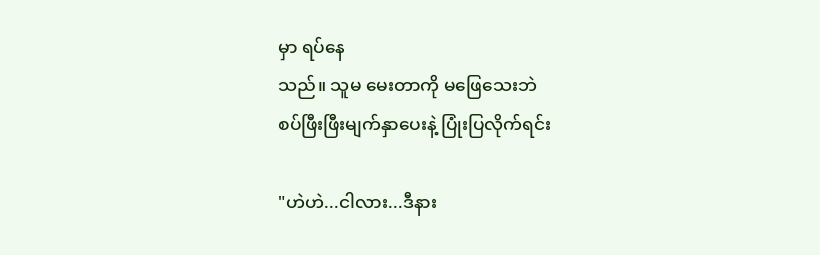မှာ ရပ်နေ
သည်။ သူမ မေးတာကို မဖြေသေးဘဲ
စပ်ဖြီးဖြီးမျက်နှာပေးနဲ့ ပြုံးပြလိုက်ရင်း

"ဟဲဟဲ...ငါလား...ဒီနား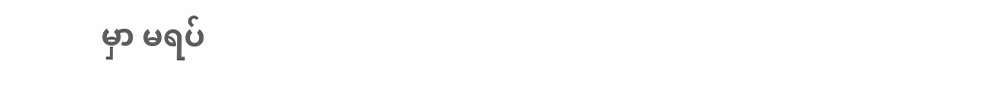မှာ မရပ်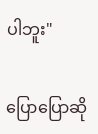ပါဘူး"

ပြောပြောဆို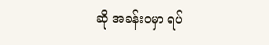ဆို အခန်းဝမှာ ရပ်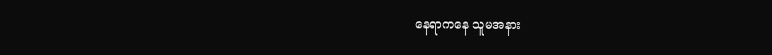နေရာကနေ သူမအနား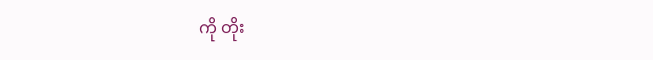ကို တိုး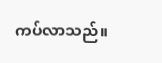ကပ်လာသည်။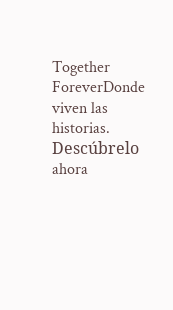Together ForeverDonde viven las historias. Descúbrelo ahora